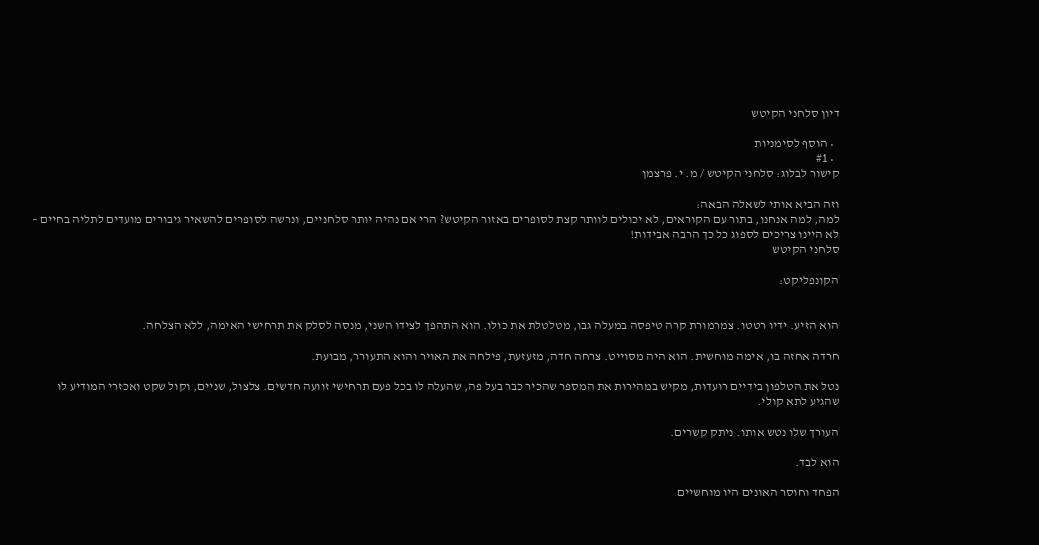דיון סלחני הקיטש

  • הוסף לסימניות
  • #1
קישור לבלוג: סלחני הקיטש / מ. י. פרצמן

וזה הביא אותי לשאלה הבאה:
למה, למה אנחנו, בתור עם הקוראים, לא יכולים לוותר קצת לסופרים באזור הקיטש? הרי אם נהיה יותר סלחניים, ונרשה לסופרים להשאיר גיבורים מועדים לתליה בחיים – לא היינו צריכים לספוג כל כך הרבה אבידות!
סלחני הקיטש

הקונפליקט:


הוא הזיע. ידיו רטטו. צמרמורת קרה טיפסה במעלה גבו, מטלטלת את כולו. הוא התהפך לצידו השני, מנסה לסלק את תרחישי האימה, ללא הצלחה.

חרדה אחזה בו, אימה מוחשית. הוא היה מסוייט. צרחה חדה, מזעזעת, פילחה את האויר והוא התעורר, מבועת.

נטל את הטלפון בידיים רועדות, מקיש במהירות את המספר שהכיר כבר בעל פה, שהעלה לו בכל פעם תרחישי זוועה חדשים. צלצול, שניים, וקול שקט ואכזרי המודיע לו שהגיע לתא קולי.

העורך שלו נטש אותו. ניתק קשרים.

הוא לבד.

הפחד וחוסר האונים היו מוחשיים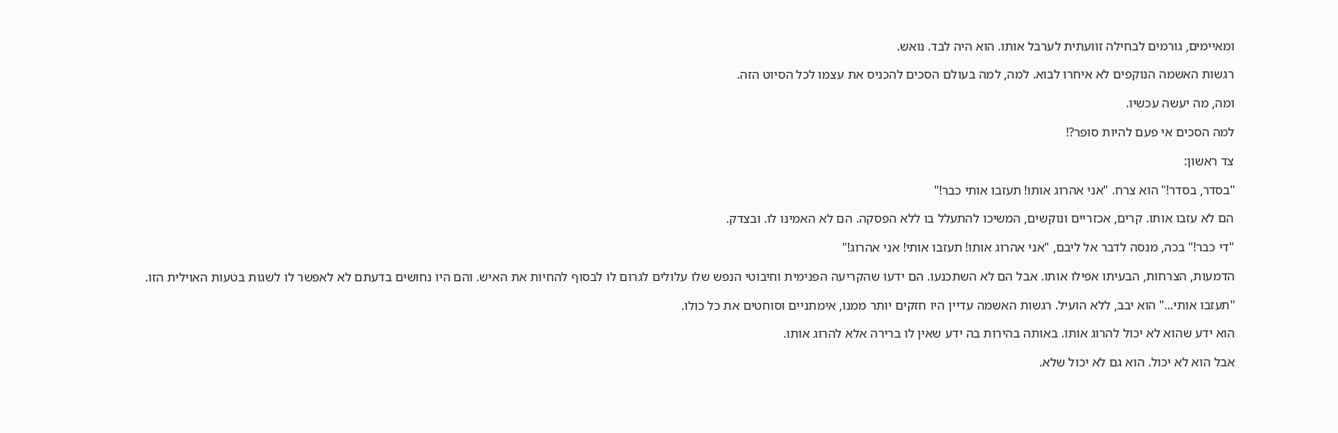ומאיימים, גורמים לבחילה זוועתית לערבל אותו. הוא היה לבד. נואש.

רגשות האשמה הנוקפים לא איחרו לבוא. למה, למה בעולם הסכים להכניס את עצמו לכל הסיוט הזה.

ומה, מה יעשה עכשיו.

למה הסכים אי פעם להיות סופר?!

צד ראשון:

"בסדר, בסדר!" הוא צרח. "אני אהרוג אותו! תעזבו אותי כבר!"

הם לא עזבו אותו. קרים, אכזריים ונוקשים, המשיכו להתעלל בו ללא הפסקה. הם לא האמינו לו. ובצדק.

"די כבר!" בכה, מנסה לדבר אל ליבם, "אני אהרוג אותו! תעזבו אותי! אני אהרוג!"

הדמעות, הצרחות, הבעיתו אפילו אותו. אבל הם לא השתכנעו. הם ידעו שהקריעה הפנימית וחיבוטי הנפש שלו עלולים לגרום לו לבסוף להחיות את האיש. והם היו נחושים בדעתם לא לאפשר לו לשגות בטעות האוילית הזו.

"תעזבו אותי..." הוא יבב, ללא הועיל. רגשות האשמה עדיין היו חזקים יותר ממנו, אימתניים וסוחטים את כל כולו.

הוא ידע שהוא לא יכול להרוג אותו. באותה בהירות בה ידע שאין לו ברירה אלא להרוג אותו.

אבל הוא לא יכול. הוא גם לא יכול שלא.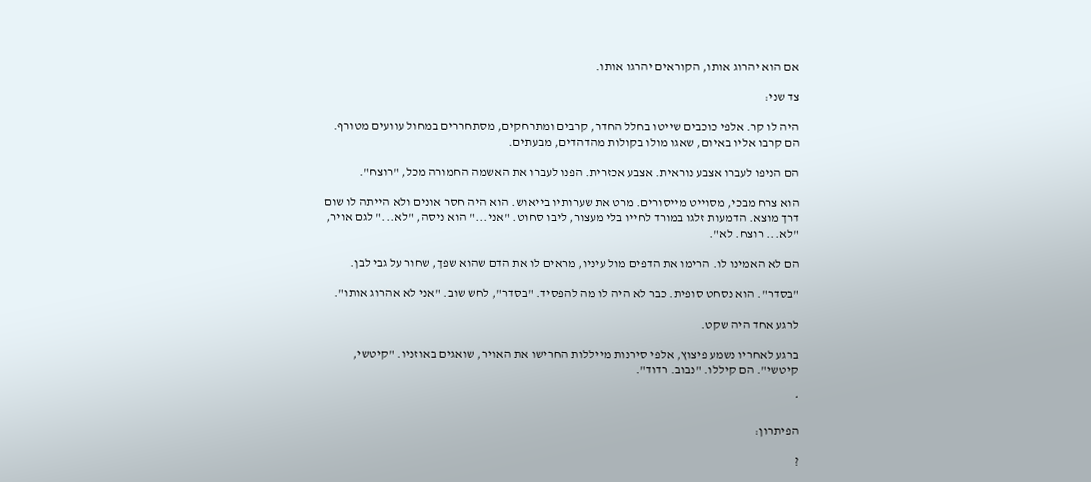אם הוא יהרוג אותו, הקוראים יהרגו אותו.

צד שני:

היה לו קר. אלפי כוכבים שייטו בחלל החדר, קרבים ומתרחקים, מסתחררים במחול עוועים מטורף. הם קרבו אליו באיום, שאגו מולו בקולות מהדהדים, מבעתים.

הם הניפו לעברו אצבע נוראית. אצבע אכזרית. הפנו לעברו את האשמה החמורה מכל, "רוצח".

הוא צרח מבכי, מסוייט מייסורים. מרט את שערותיו בייאוש. הוא היה חסר אונים ולא הייתה לו שום דרך מוצא. הדמעות זלגו במורד לחייו בלי מעצור, ליבו סחוט. "אני..." הוא ניסה, "לא..." לגם אויר, "לא... רוצח. לא".

הם לא האמינו לו. הרימו את הדפים מול עיניו, מראים לו את הדם שהוא שפך, שחור על גבי לבן.

"בסדר". הוא נסחט סופית. כבר לא היה לו מה להפסיד. "בסדר", לחש שוב. "אני לא אהרוג אותו".

לרגע אחד היה שקט.

ברגע לאחריו נשמע פיצוץ, אלפי סירנות מייללות החרישו את האויר, שואגים באוזניו. "קיטשי, קיטשי". הם קיללו. "נבוב. רדוד".

*

הפיתרון:

?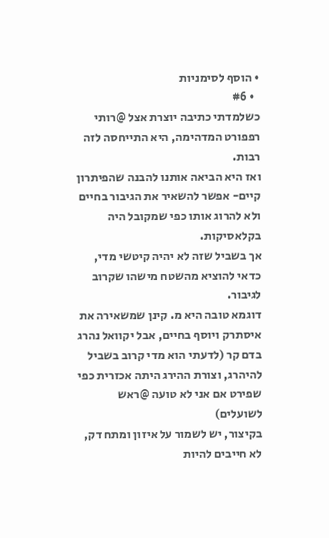• הוסף לסימניות
  • #6
כשלמדתי כתיבה יוצרת אצל @רותי רפפורט המדהימה, היא התייחסה לזה רבות.
ואז היא הביאה אותנו להבנה שהפיתרון קיים- אפשר להשאיר את הגיבור בחיים ולא להרוג אותו כפי שמקובל היה בקלאסיקות.
אך בשביל שזה לא יהיה קיטשי מדי, כדאי להוציא מהשטח מישהו שקרוב לגיבור.
דוגמא טובה היא מ. קינן שמשאירה את איסתרק ויוסף בחיים, אבל יקוואל נהרג בדם קר (לדעתי הוא מדי קרוב בשביל להיהרג, וצורת ההירג היתה אכזרית כפי שפירט אם אני לא טועה @ראש לשועלים)
בקיצור, יש לשמור על איזון ומתח דק, לא חייבים להיות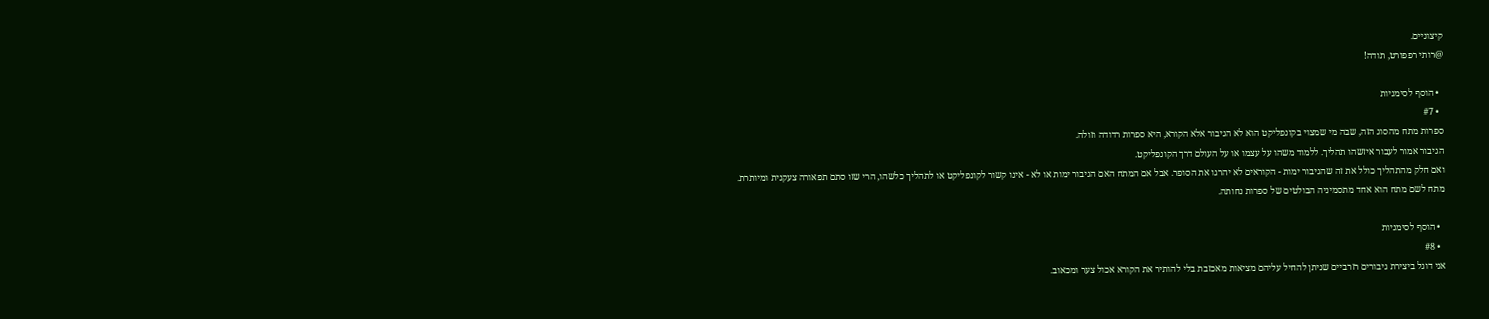קיצוניים.
@רותי רפפורט, תודה!

  • הוסף לסימניות
  • #7
ספרות מתח מהסוג הזה, שבה מי שמצוי בקונפליקט הוא לא הגיבור אלא הקורא, היא ספרות רדודה וזולה.
הגיבור אמור לעבור איזשהו תהליך. ללמוד משהו על עצמו או על העולם דרך הקונפליקט.
ואם חלק מהתהליך כולל את זה שהגיבור ימות - הקוראים לא יהרגו את הסופר. אבל אם המתח האם הגיבור ימות או לא - אינו קשור לקונפליקט או לתהליך כלשהו, הרי שזו סתם תפאורה צעקנית ומיותרת.
מתח לשם מתח הוא אחד מתסמיניה הבולטים של ספרות נחותה.

  • הוסף לסימניות
  • #8
אני דוגל ביצירת גיבורים רזרביים שניתן להחיל עליהם מציאות מאכזבת בלי להותיר את הקורא אכול צער ומכאוב.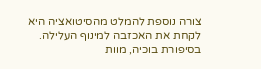צורה נוספת להמלט מהסיטואציה היא לקחת את האכזבה למינוף העלילה. בסיפורת בוכיה, מוות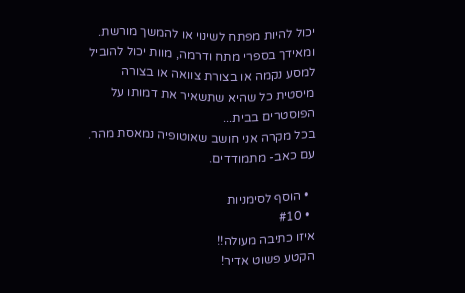יכול להיות מפתח לשינוי או להמשך מורשת. ומאידך בספרי מתח ודרמה, מוות יכול להוביל למסע נקמה או בצורת צוואה או בצורה מיסטית כל שהיא שתשאיר את דמותו על הפוסטרים בבית...
בכל מקרה אני חושב שאוטופיה נמאסת מהר. עם כאב- מתמודדים.

  • הוסף לסימניות
  • #10
איזו כתיבה מעולה!!
הקטע פשוט אדיר!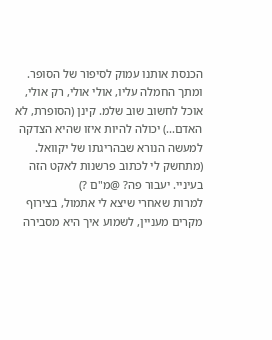הכנסת אותנו עמוק לסיפור של הסופר. ומתך החמלה עליו, אולי אולי, רק אולי, אוכל לחשוב שוב שלמ. קינן (הסופרת, לא האדם...) יכולה להיות איזו שהיא הצדקה למעשה הנורא שבהריגתו של יקוואל. (מתחשק לי לכתוב פרשנות לאקט הזה בעיניי. יעבור פה? @מ"ם ?)
למרות שאחרי שיצא לי אתמול, בצירוף מקרים מעניין, לשמוע איך היא מסבירה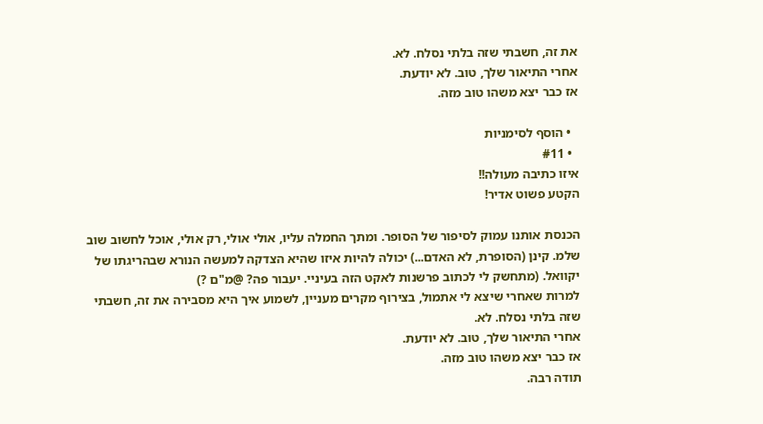את זה, חשבתי שזה בלתי נסלח. לא.
אחרי התיאור שלך, טוב. לא יודעת.
אז כבר יצא משהו טוב מזה.

  • הוסף לסימניות
  • #11
איזו כתיבה מעולה!!
הקטע פשוט אדיר!

הכנסת אותנו עמוק לסיפור של הסופר. ומתך החמלה עליו, אולי אולי, רק אולי, אוכל לחשוב שוב שלמ. קינן (הסופרת, לא האדם...) יכולה להיות איזו שהיא הצדקה למעשה הנורא שבהריגתו של יקוואל. (מתחשק לי לכתוב פרשנות לאקט הזה בעיניי. יעבור פה? @מ"ם ?)
למרות שאחרי שיצא לי אתמול, בצירוף מקרים מעניין, לשמוע איך היא מסבירה את זה, חשבתי שזה בלתי נסלח. לא.
אחרי התיאור שלך, טוב. לא יודעת.
אז כבר יצא משהו טוב מזה.
תודה רבה.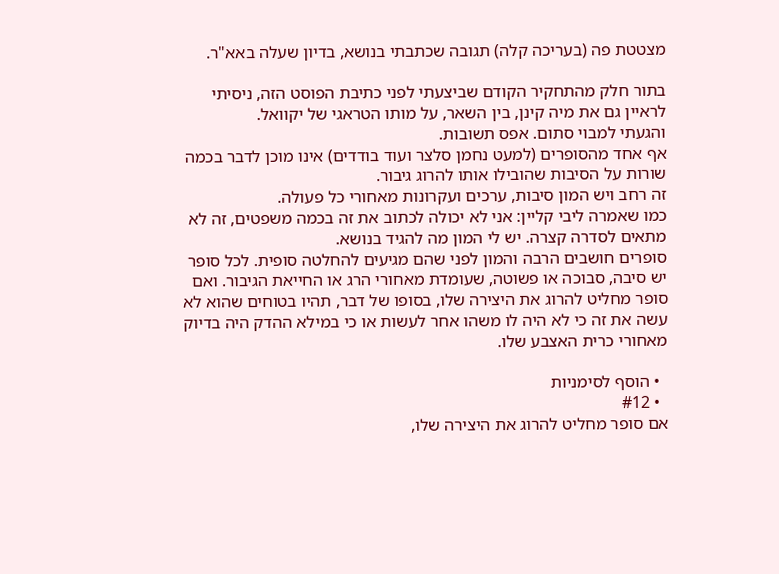מצטטת פה (בעריכה קלה) תגובה שכתבתי בנושא, בדיון שעלה באא"ר.

בתור חלק מהתחקיר הקודם שביצעתי לפני כתיבת הפוסט הזה, ניסיתי לראיין גם את מיה קינן, בין השאר, על מותו הטראגי של יקוואל.
והגעתי למבוי סתום. אפס תשובות.
אף אחד מהסופרים (למעט נחמן סלצר ועוד בודדים) אינו מוכן לדבר בכמה שורות על הסיבות שהובילו אותו להרוג גיבור.
זה רחב ויש המון סיבות, ערכים ועקרונות מאחורי כל פעולה.
כמו שאמרה ליבי קליין: אני לא יכולה לכתוב את זה בכמה משפטים, זה לא מתאים לסדרה קצרה. יש לי המון מה להגיד בנושא.
סופרים חושבים הרבה והמון לפני שהם מגיעים להחלטה סופית. לכל סופר יש סיבה, סבוכה או פשוטה, שעומדת מאחורי הרג או החייאת הגיבור. ואם סופר מחליט להרוג את היצירה שלו, בסופו של דבר, תהיו בטוחים שהוא לא עשה את זה כי לא היה לו משהו אחר לעשות או כי במילא ההדק היה בדיוק מאחורי כרית האצבע שלו.

  • הוסף לסימניות
  • #12
אם סופר מחליט להרוג את היצירה שלו,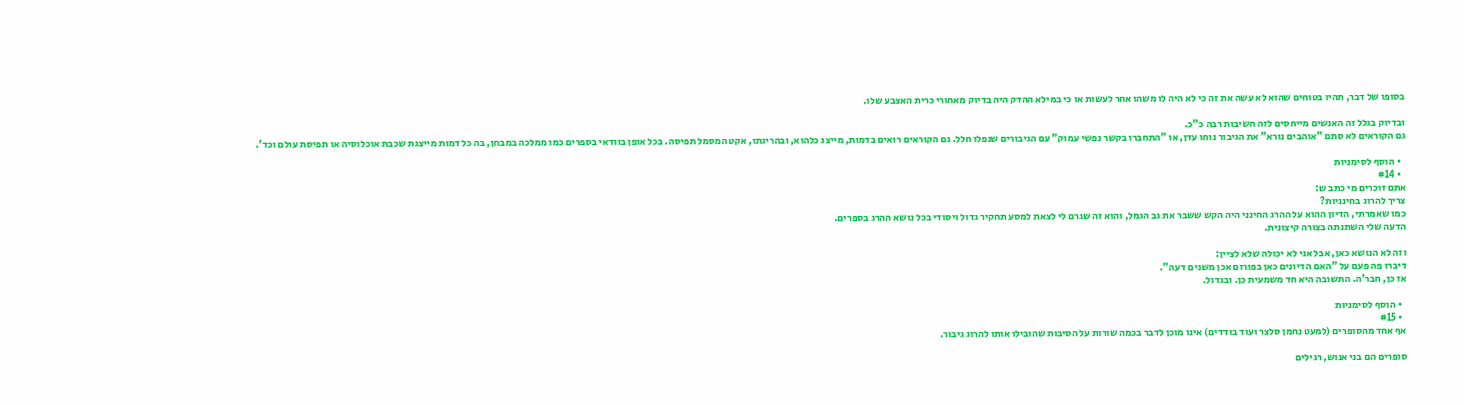בסופו של דבר, תהיו בטוחים שהוא לא עשה את זה כי לא היה לו משהו אחר לעשות או כי במילא ההדק היה בדיוק מאחורי כרית האצבע שלו.

ובדיוק בגלל זה האנשים מייחסים לזה חשיבות רבה כ"כ.
גם הקוראים לא סתם "אוהבים נורא" את הגיבור נוחו עדן, או "התחברו בקשר נפשי עמוק" עם הגיבורים שנפלו חלל. גם הקוראים רואים בדמות, מייצג כלהוא, ובהריגתו, אקט המסמל תפיסה. בכל אופן בוודאי בספרים כמו ממלכה במבחן, בה כל דמות מייצגת שכבת אוכלוסיה או תפיסת עולם וכד'.

  • הוסף לסימניות
  • #14
אתם זוכרים מי כתב ש:
צריך להרוג בחינניות?
כמו שאמרתי, הדיון ההוא על ההרג החינני היה הקש ששבר את גב הגמל, והוא זה שגרם לי לצאת למסע תחקיר גדול ויסודי בכל נושא ההרג בספרים.
הדעה שלי השתנתה בצורה קיצונית.

וזה לא הנושא כאן, אבל אני לא יכולה שלא לציין:
דיברו פה פעם על "האם הדיונים כאן בפורום אכן משנים דעה".
אז כן, חבר'ה. התשובה היא חד משמעית כן. ובגדול.

  • הוסף לסימניות
  • #15
אף אחד מהסופרים (למעט נחמן סלצר ועוד בודדים) אינו מוכן לדבר בכמה שורות על הסיבות שהובילו אותו להרוג גיבור.

סופרים הם בני אנוש, רגילים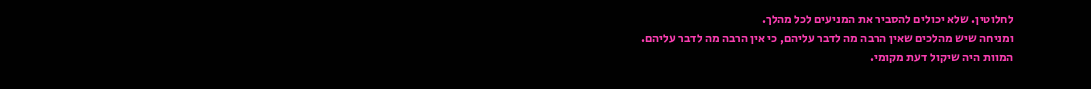לחלוטין. שלא יכולים להסביר את המניעים לכל מהלך.
ומניחה שיש מהלכים שאין הרבה מה לדבר עליהם, כי אין הרבה מה לדבר עליהם.
המוות היה שיקול דעת מקומי.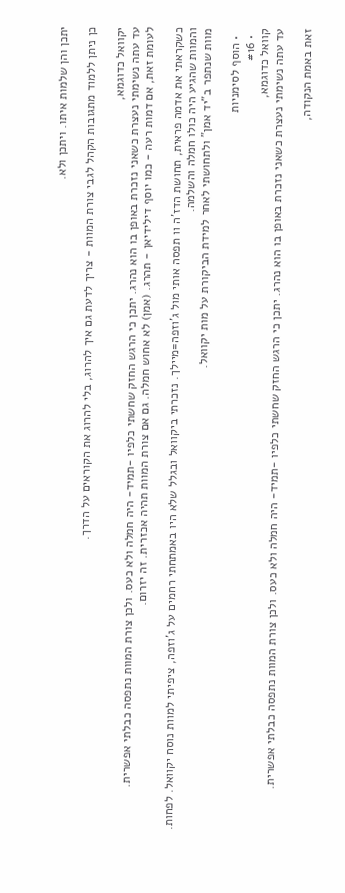יתכן והן שלמות איתו. ויתכן ולא.

כן ניתן ללמוד מתגובות הקהל לגבי צורת המוות - צריך לדעת גם איך להרוג, בלי להרוג את הקוראים על הדרך.

יקוואל כדוגמא,
עד עתה נשימתי נעצרת כשאני נזכרת באופן בו הוא נהרג. יתכן כי הרגש החזק שחשתי כלפיו -תמיד- היה חמלה ולא כעס. ולכן צורת המוות נתפסה כבלתי אפשרית.
לעומת זאת, אם דמות רעה - כמו יוסף דילידיאן - תהרג. (אמן) לא אחוש חמלה. גם אם צורת המוות תהיה אכזרית. זה יזרום.

כשקראתי את אדמה פראית, תחושת הדז'ה וו תפסה אותי מול ג'וזפה=מיילך. נזכרתי ביקוואל ובגלל שלא היו באמתחתי רחמים על ג'וזפה, ציפיתי למוות נוסח יקוואל. לפחות.
והמוות שהגיע היה כולו חמלה והשלמה.
מוות שנתפר ב"יד אמן" ולתחושתי לאחר למידת הביקורת על מות יקוואל.

  • הוסף לסימניות
  • #16
קוואל כדוגמא,
עד עתה נשימתי נעצרת כשאני נזכרת באופן בו הוא נהרג. יתכן כי הרגש החזק שחשתי כלפיו -תמיד- היה חמלה ולא כעס. ולכן צורת המוות נתפסה כבלתי אפשרית.

זאת באמת הנקודה,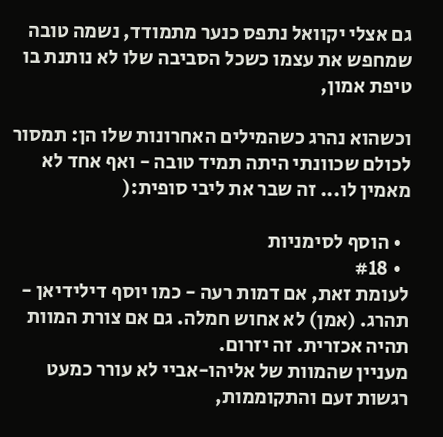גם אצלי יקוואל נתפס כנער מתמודד, נשמה טובה שמחפש את עצמו כשכל הסביבה שלו לא נותנת בו טיפת אמון,

וכשהוא נהרג כשהמילים האחרונות שלו הן: תמסור לכולם שכוונתי היתה תמיד טובה - ואף אחד לא מאמין לו... זה שבר את ליבי סופית:(

  • הוסף לסימניות
  • #18
לעומת זאת, אם דמות רעה - כמו יוסף דילידיאן - תהרג. (אמן) לא אחוש חמלה. גם אם צורת המוות תהיה אכזרית. זה יזרום.
מעניין שהמוות של אליהו-אביי לא עורר כמעט רגשות זעם והתקוממות,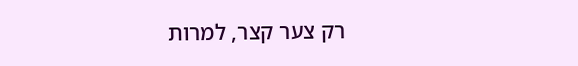רק צער קצר, למרות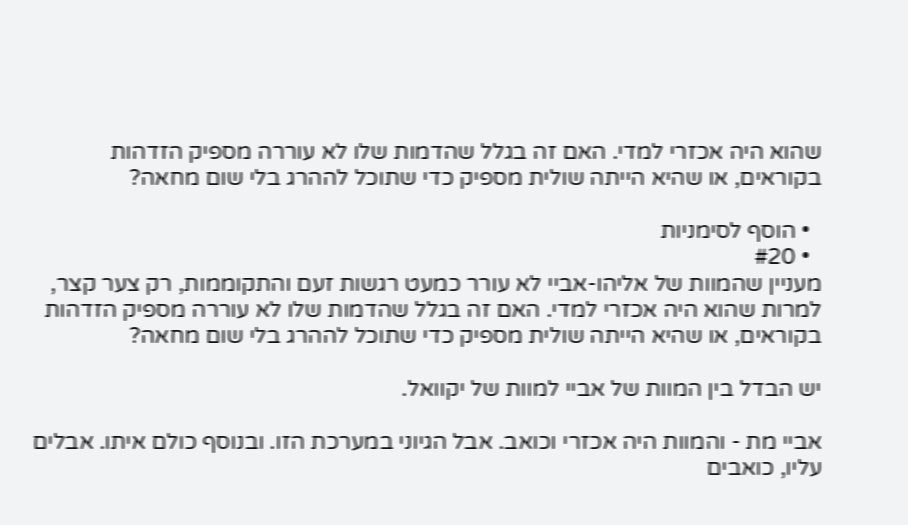שהוא היה אכזרי למדי. האם זה בגלל שהדמות שלו לא עוררה מספיק הזדהות בקוראים, או שהיא הייתה שולית מספיק כדי שתוכל לההרג בלי שום מחאה?

  • הוסף לסימניות
  • #20
מעניין שהמוות של אליהו-אביי לא עורר כמעט רגשות זעם והתקוממות, רק צער קצר, למרות שהוא היה אכזרי למדי. האם זה בגלל שהדמות שלו לא עוררה מספיק הזדהות בקוראים, או שהיא הייתה שולית מספיק כדי שתוכל לההרג בלי שום מחאה?

יש הבדל בין המוות של אביי למוות של יקוואל.

אביי מת - והמוות היה אכזרי וכואב. אבל הגיוני במערכת הזו. ובנוסף כולם איתו. אבלים עליו, כואבים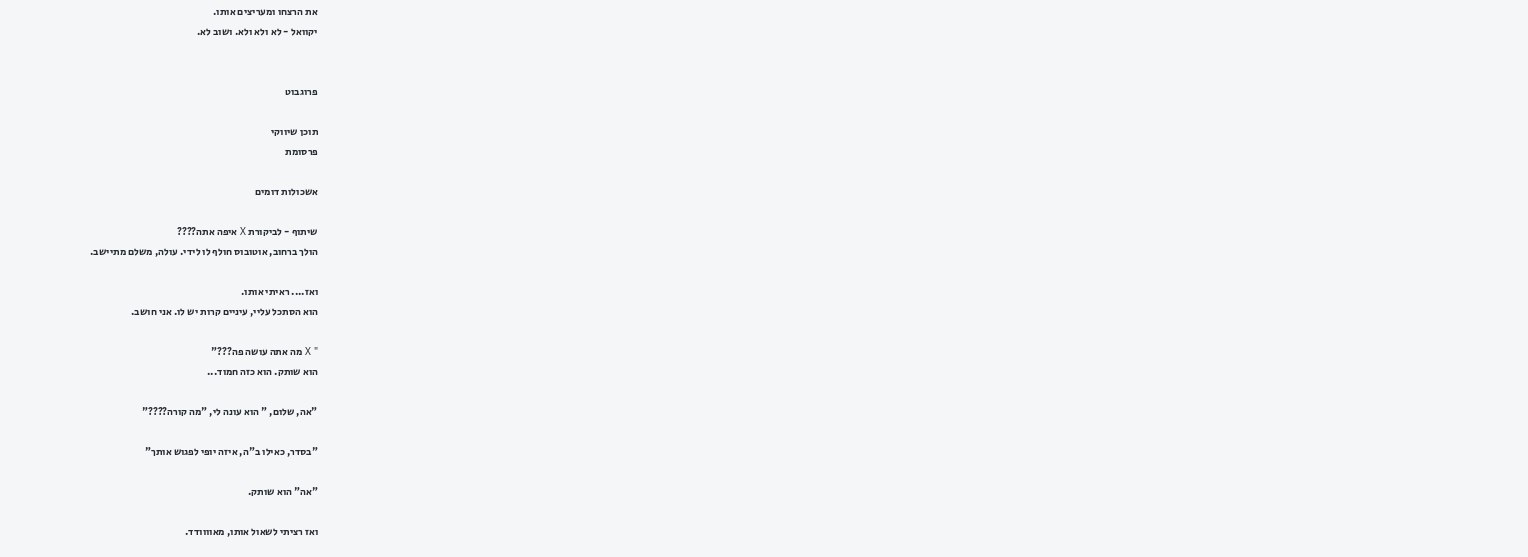את הרצחו ומעריצים אותו.
יקוואל - לא ולא ולא. ושוב לא.


פרוגבוט

תוכן שיווקי
פרסומת

אשכולות דומים

שיתוף - לביקורת X איפה אתה????
הולך ברחוב, אוטובוס חולף לו לידי. עולה, משלם מתיישב.

ואז.... ראיתי אותו.
הוא הסתכל עליי, עיניים קרות יש לו. אני חושב.

" X מה אתה עושה פה???"
הוא שותק. הוא כזה חמוד...

"אה, שלום, " הוא עונה לי, "מה קורה????"

"בסדר, כאילו ב"ה, איזה יופי לפגוש אותך"

"אה" הוא שותק.

ואז רציתי לשאול אותו, מאוווודד.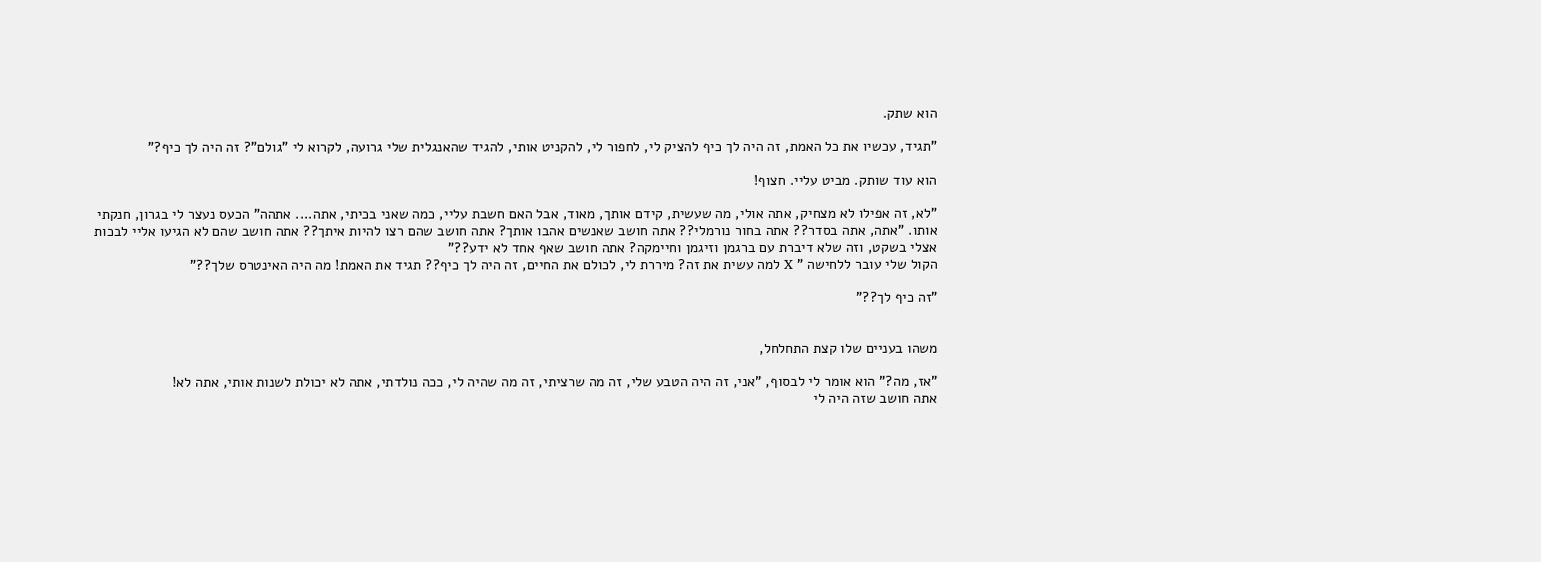הוא שתק.

"תגיד, עכשיו את כל האמת, זה היה לך כיף להציק לי, לחפור לי, להקניט אותי, להגיד שהאנגלית שלי גרועה, לקרוא לי "גולם"? זה היה לך כיף?"

הוא עוד שותק. מביט עליי. חצוף!

"לא, זה אפילו לא מצחיק, אתה אולי, מה שעשית, קידם אותך, מאוד, אבל האם חשבת עליי, כמה שאני בכיתי, אתה.... אתהה" הכעס נעצר לי בגרון, חנקתי אותו. "אתה, אתה בסדר?? אתה בחור נורמלי?? אתה חושב שאנשים אהבו אותך? אתה חושב שהם רצו להיות איתך?? אתה חושב שהם לא הגיעו אליי לבכות אצלי בשקט, וזה שלא דיברת עם ברגמן וזיגמן וחיימקה? אתה חושב שאף אחד לא ידע??"
הקול שלי עובר ללחישה " X למה עשית את זה? מיררת לי, לכולם את החיים, זה היה לך כיף?? תגיד את האמת! מה היה האינטרס שלך??"

"זה כיף לך??"


משהו בעניים שלו קצת התחלחל,

"אז, מה?" הוא אומר לי לבסוף, "אני, זה היה הטבע שלי, זה מה שרציתי, זה מה שהיה לי, ככה נולדתי, אתה לא יכולת לשנות אותי, אתה לא!
אתה חושב שזה היה לי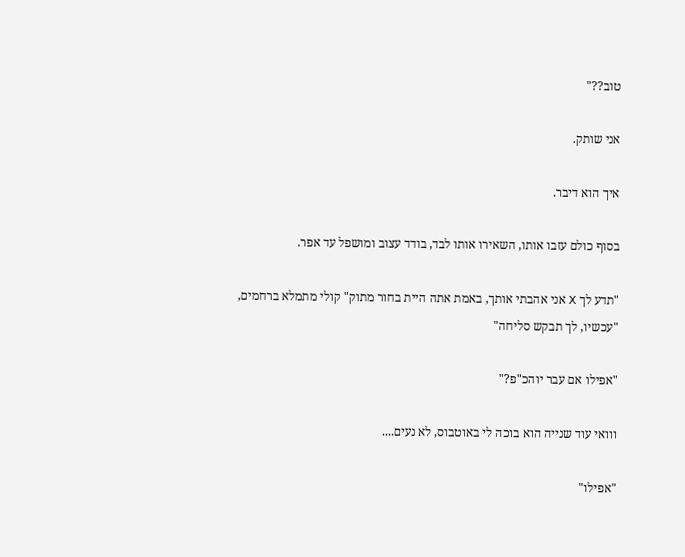טוב??"

אני שותק.

איך הוא דיבר.

בסוף כולם עזבו אותו, השאירו אותו לבד, בודד עצוב ומושפל עד אפר.

"תדע לך X אני אהבתי אותך, באמת אתה היית בחור מתוק" קולי מתמלא ברחמים, "עכשיו, לך תבקש סליחה"

"אפילו אם עבר יוהכ"פ?"

ווואי עוד שנייה הוא בוכה לי באוטבוס, לא נעים....

"אפילו"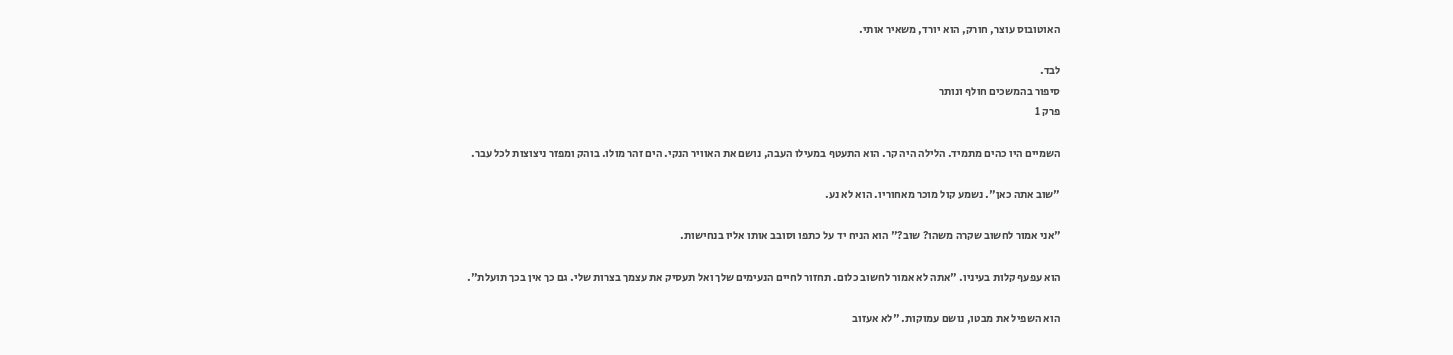האוטובוס עוצר, חורק, הוא יורד, משאיר אותי.

לבד.
סיפור בהמשכים חולף ונותר
פרק 1

השמיים היו כהים מתמיד. הלילה היה קר. הוא התעטף במעילו העבה, נושם את האוויר הנקי. הים זהר מולו. בוהק ומפזר ניצוצות לכל עבר.

"שוב אתה כאן". נשמע קול מוכר מאחוריו. הוא לא נע.

"אני אמור לחשוב שקרה משהו? שוב?" הוא הניח יד על כתפו וסובב אותו אליו בנחישות.

הוא עפעף קלות בעיניו. "אתה לא אמור לחשוב כלום. תחזור לחיים הנעימים שלך ואל תעסיק את עצמך בצרות שלי. גם כך אין בכך תועלת".

הוא השפיל את מבטו, נושם עמוקות. "לא אעזוב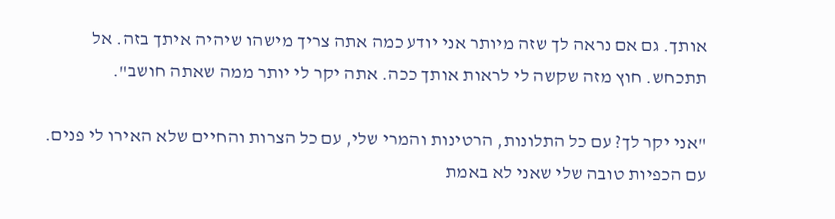אותך. גם אם נראה לך שזה מיותר אני יודע כמה אתה צריך מישהו שיהיה איתך בזה. אל תתכחש. חוץ מזה שקשה לי לראות אותך ככה. אתה יקר לי יותר ממה שאתה חושב".

"אני יקר לך? עם כל התלונות, הרטינות והמרי שלי, עם כל הצרות והחיים שלא האירו לי פנים. עם הכפיות טובה שלי שאני לא באמת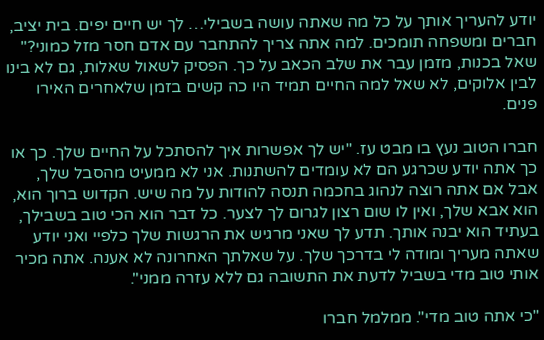יודע להעריך אותך על כל מה שאתה עושה בשבילי… לך יש חיים יפים. בית יציב, חברים ומשפחה תומכים. למה אתה צריך להתחבר עם אדם חסר מזל כמוני?" שאל בכנות, מזמן עבר את שלב הכאב על כך. הפסיק לשאול שאלות, גם לא בינו לבין אלוקים, לא שאל למה החיים תמיד היו כה קשים בזמן שלאחרים האירו פנים.

חברו הטוב נעץ בו מבט עז. "יש לך אפשרות איך להסתכל על החיים שלך. כך או כך אתה יודע שכרגע הם לא עומדים להשתנות. אני לא ממעיט מהסבל שלך, אבל אם אתה רוצה לנהוג בחכמה תנסה להודות על מה שיש. הקדוש ברוך הוא, הוא אבא שלך, ואין לו שום רצון לגרום לך לצער. כל דבר הוא הכי טוב בשבילך, בעתיד הוא יבנה אותך. תדע לך שאני מרגיש את הרגשות שלך כלפיי ואני יודע שאתה מעריך ומודה לי בדרכך שלך. על שאלתך האחרונה לא אענה. אתה מכיר אותי טוב מדי בשביל לדעת את התשובה גם ללא עזרה ממני".

"כי אתה טוב מדי". ממלמל חברו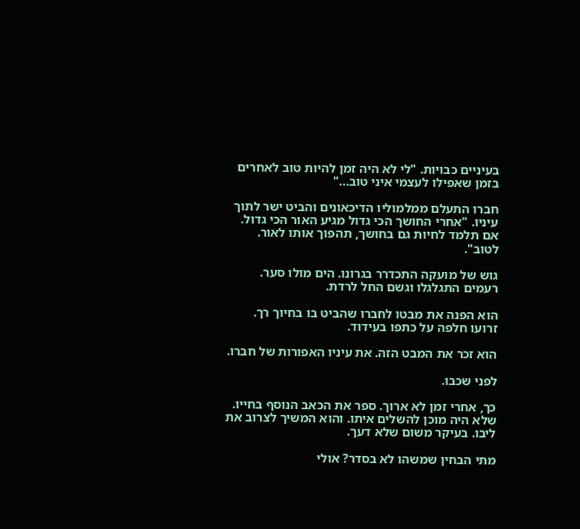בעיניים כבויות. "לי לא היה זמן להיות טוב לאחרים בזמן שאפילו לעצמי איני טוב…"

חברו התעלם ממלמוליו הדיכאונים והביט ישר לתוך עיניו. "אחרי החושך הכי גדול מגיע האור הכי גדול. אם תלמד לחיות גם בחושך, תהפוך אותו לאור. לטוב".

גוש של מועקה התכדרר בגרונו. הים מולו סער. רעמים התגלגלו וגשם החל לרדת.

הוא הפנה את מבטו לחברו שהביט בו בחיוך רך. זרועו חלפה על כתפו בעידוד.

הוא זכר את המבט הזה. את עיניו האפורות של חברו.

לפני שכבו.

כך, אחרי זמן לא ארוך. ספר את הכאב הנוסף בחייו. שלא היה מוכן להשלים איתו. והוא המשיך לצרוב את ליבו. בעיקר משום שלא דעך.

מתי הבחין שמשהו לא בסדר? אולי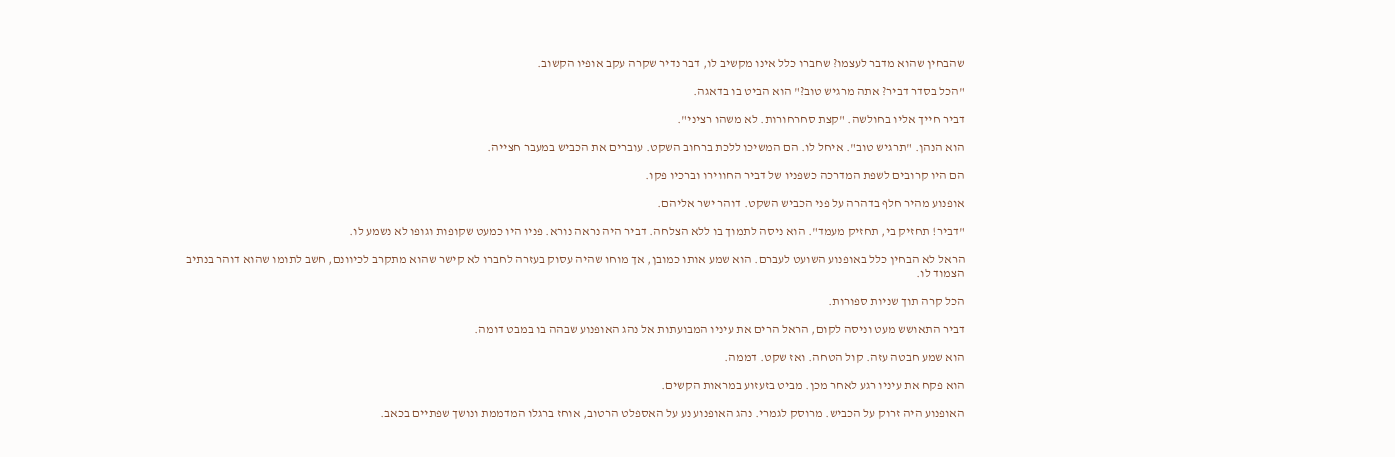שהבחין שהוא מדבר לעצמו? שחברו כלל אינו מקשיב לו, דבר נדיר שקרה עקב אופיו הקשוב.

"הכל בסדר דביר? אתה מרגיש טוב?" הוא הביט בו בדאגה.

דביר חייך אליו בחולשה. "קצת סחרחורות. לא משהו רציני".

הוא הנהן. "תרגיש טוב". איחל לו. הם המשיכו ללכת ברחוב השקט. עוברים את הכביש במעבר חצייה.

הם היו קרובים לשפת המדרכה כשפניו של דביר החווירו וברכיו פקו.

אופנוע מהיר חלף בדהרה על פני הכביש השקט. דוהר ישר אליהם.

"דביר! תחזיק בי, תחזיק מעמד". הוא ניסה לתמוך בו ללא הצלחה. דביר היה נראה נורא. פניו היו כמעט שקופות וגופו לא נשמע לו.

הראל לא הבחין כלל באופנוע השועט לעברם. הוא שמע אותו כמובן, אך מוחו שהיה עסוק בעזרה לחברו לא קישר שהוא מתקרב לכיוונם, חשב לתומו שהוא דוהר בנתיב הצמוד לו.

הכל קרה תוך שניות ספורות.

דביר התאושש מעט וניסה לקום, הראל הרים את עיניו המבועתות אל נהג האופנוע שבהה בו במבט דומה.

הוא שמע חבטה עזה. קול הטחה. ואז שקט. דממה.

הוא פקח את עיניו רגע לאחר מכן. מביט בזעזוע במראות הקשים.

האופנוע היה זרוק על הכביש. מרוסק לגמרי. נהג האופנוע נע על האספלט הרטוב, אוחז ברגלו המדממת ונושך שפתיים בכאב.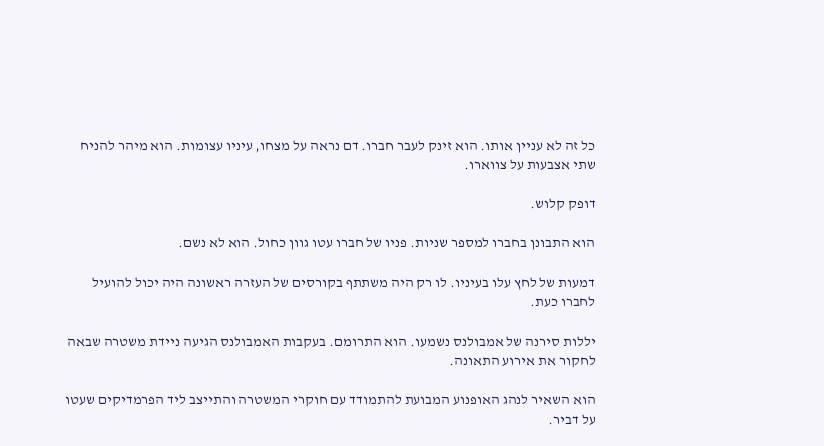כל זה לא עניין אותו. הוא זינק לעבר חברו. דם נראה על מצחו, עיניו עצומות. הוא מיהר להניח שתי אצבעות על צווארו.

דופק קלוש.

הוא התבונן בחברו למספר שניות. פניו של חברו עטו גוון כחול. הוא לא נשם.

דמעות של לחץ עלו בעיניו. לו רק היה משתתף בקורסים של העזרה ראשונה היה יכול להועיל לחברו כעת.

יללות סירנה של אמבולנס נשמעו. הוא התרומם. בעקבות האמבולנס הגיעה ניידת משטרה שבאה לחקור את אירוע התאונה.

הוא השאיר לנהג האופנוע המבועת להתמודד עם חוקרי המשטרה והתייצב ליד הפרמדיקים שעטו על דביר.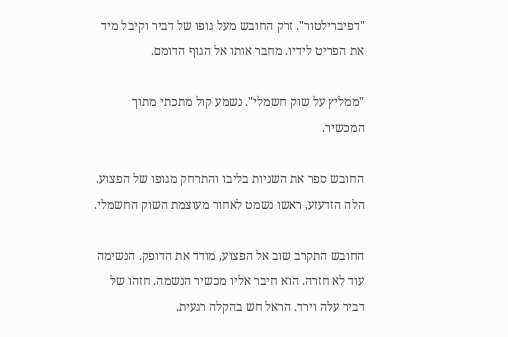"דפיברילטור". זרק החובש מעל גופו של דביר וקיבל מיד את הפריט לידיו. מחבר אותו אל הגוף הדומם.

"ממליץ על שוק חשמלי". נשמע קול מתכתי מתוך המכשיר.

החובש ספר את השניות בליבו והתרחק מגופו של הפצוע. הלה הזדעזע, ראשו נשמט לאחור מעוצמת השוק החשמלי.

החובש התקרב שוב אל הפצוע, מודד את הדופק. הנשימה עוד לא חזרה. הוא חיבר אליו מכשיר הנשמה. חזהו של דביר עלה וירד. הראל חש בהקלה רגעית.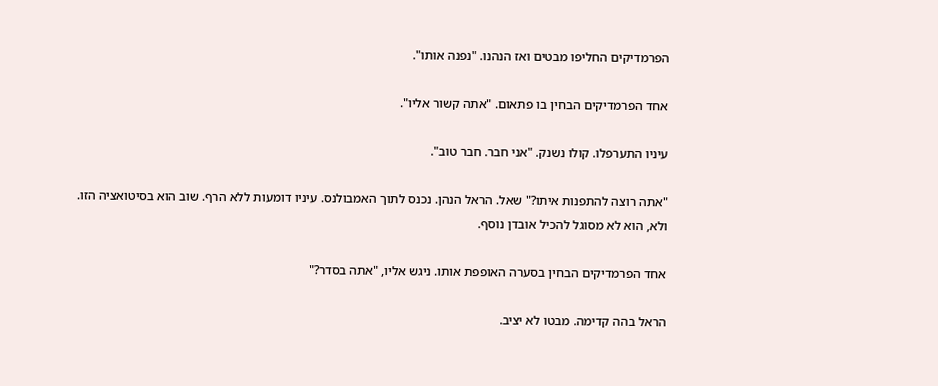הפרמדיקים החליפו מבטים ואז הנהנו. "נפנה אותו".

אחד הפרמדיקים הבחין בו פתאום. "אתה קשור אליו".

עיניו התערפלו. קולו נשנק. "אני חבר. חבר טוב".

"אתה רוצה להתפנות איתו?" שאל. הראל הנהן. נכנס לתוך האמבולנס. עיניו דומעות ללא הרף. שוב הוא בסיטואציה הזו. ולא, הוא לא מסוגל להכיל אובדן נוסף.

אחד הפרמדיקים הבחין בסערה האופפת אותו. ניגש אליו, "אתה בסדר?"

הראל בהה קדימה. מבטו לא יציב.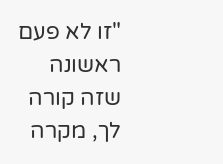"זו לא פעם ראשונה שזה קורה לך, מקרה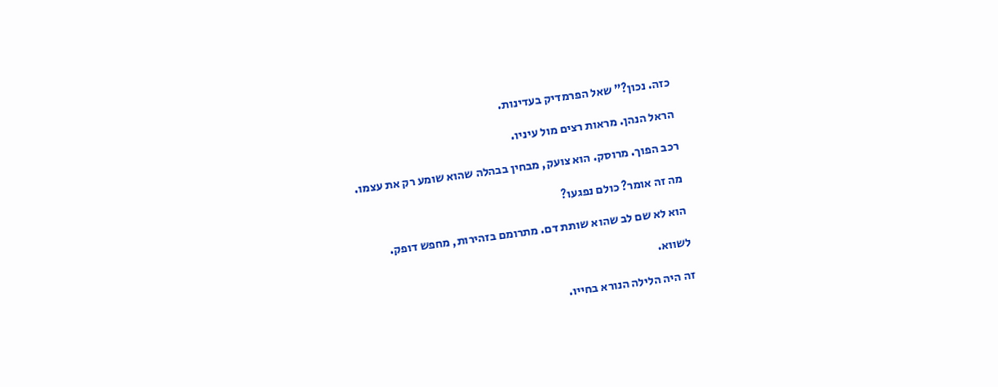כזה. נכון?" שאל הפרמדיק בעדינות.

הראל הנהן. מראות רצים מול עיניו.

רכב הפוך. מרוסק. הוא צועק, מבחין בבהלה שהוא שומע רק את עצמו.

מה זה אומר? כולם נפגעו?

הוא לא שם לב שהוא שותת דם. מתרומם בזהירות, מחפש דופק.

לשווא.

זה היה הלילה הנורא בחייו.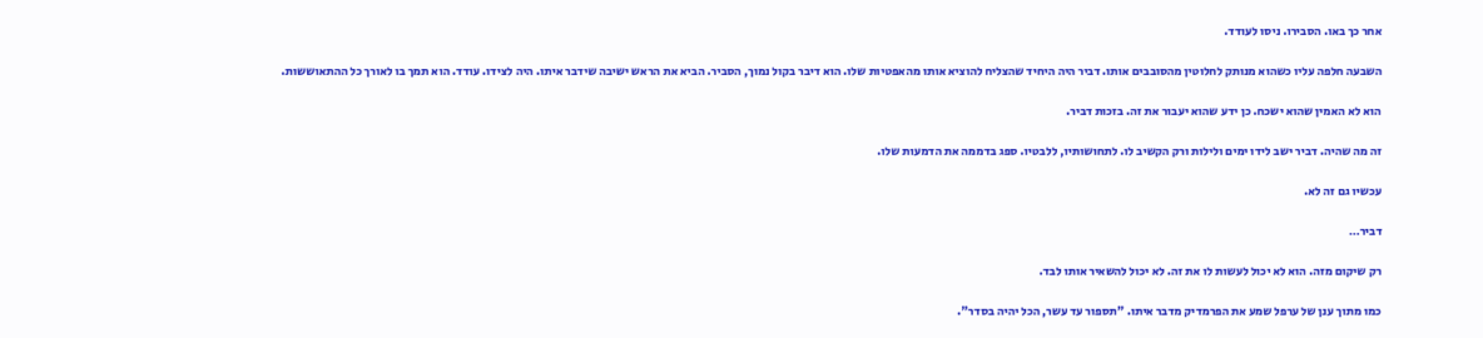אחר כך באו. הסבירו. ניסו לעודד.

השבעה חלפה עליו כשהוא מנותק לחלוטין מהסובבים אותו. דביר היה היחיד שהצליח להוציא אותו מהאפטיות שלו. הוא דיבר בקול נמוך, הסביר. הביא את הראש ישיבה שידבר איתו. היה לצידו. עודד. הוא תמך בו לאורך כל ההתאוששות.

הוא לא האמין שהוא ישכח. כן ידע שהוא יעבור את זה. בזכות דביר.

זה מה שהיה. דביר ישב לידו ימים ולילות ורק הקשיב לו. לתחושותיו, ללבטיו. ספג בדממה את הדמעות שלו.

עכשיו גם זה לא.

דביר…

רק שיקום מזה. הוא לא יכול לעשות לו את זה. לא יכול להשאיר אותו לבד.

כמו מתוך ענן של ערפל שמע את הפרמדיק מדבר איתו. "תספור עד עשר, הכל יהיה בסדר".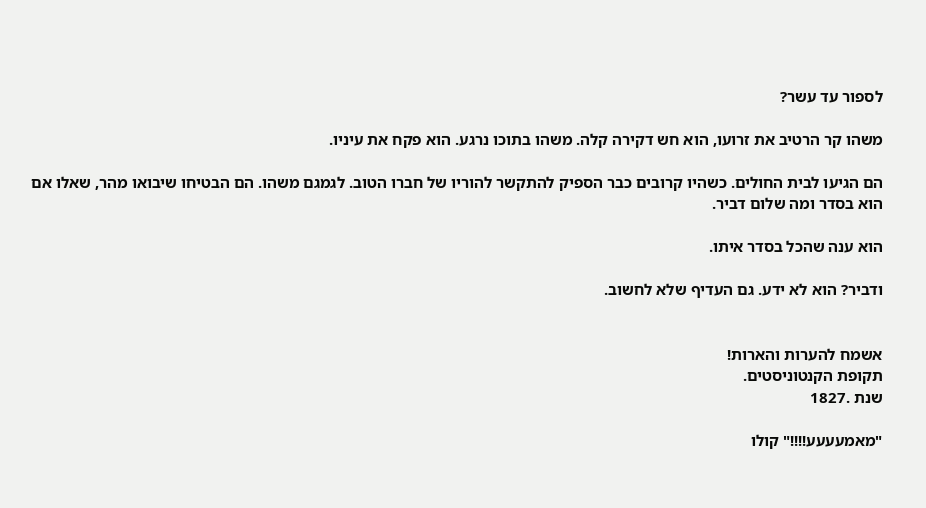לספור עד עשר?

משהו קר הרטיב את זרועו, הוא חש דקירה קלה. משהו בתוכו נרגע. הוא פקח את עיניו.

הם הגיעו לבית החולים. כשהיו קרובים כבר הספיק להתקשר להוריו של חברו הטוב. לגמגם משהו. הם הבטיחו שיבואו מהר, שאלו אם הוא בסדר ומה שלום דביר.

הוא ענה שהכל בסדר איתו.

ודביר? הוא לא ידע. גם העדיף שלא לחשוב.


אשמח להערות והארות!
תקופת הקנטוניסטים.
שנת .1827

"מאמעעעע!!!!" קולו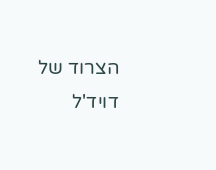הצרוד של דויד'ל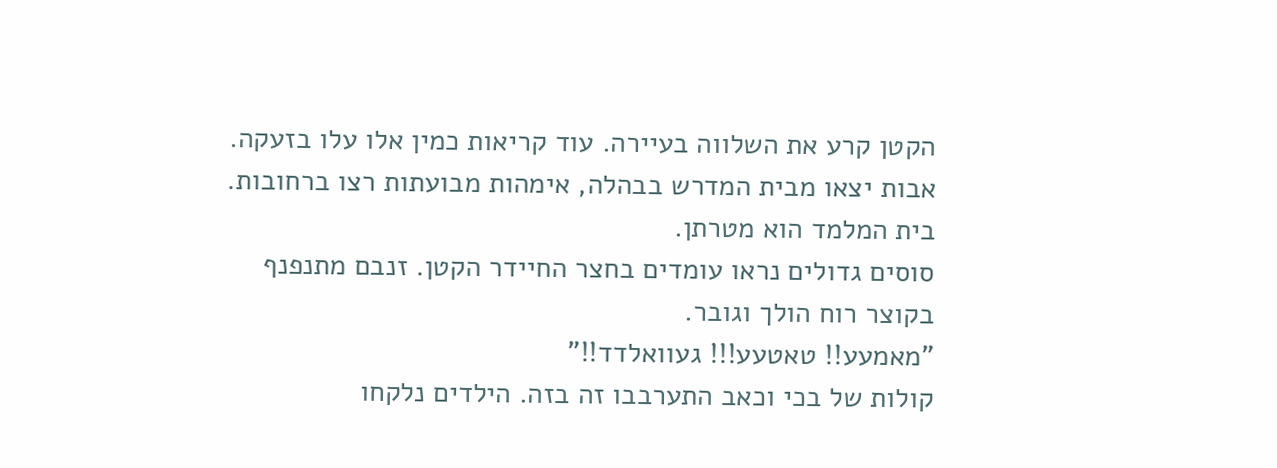הקטן קרע את השלווה בעיירה. עוד קריאות כמין אלו עלו בזעקה. אבות יצאו מבית המדרש בבהלה, אימהות מבועתות רצו ברחובות. בית המלמד הוא מטרתן.
סוסים גדולים נראו עומדים בחצר החיידר הקטן. זנבם מתנפנף בקוצר רוח הולך וגובר.
"מאמעע!! טאטעע!!! געוואלדד!!"
קולות של בכי וכאב התערבבו זה בזה. הילדים נלקחו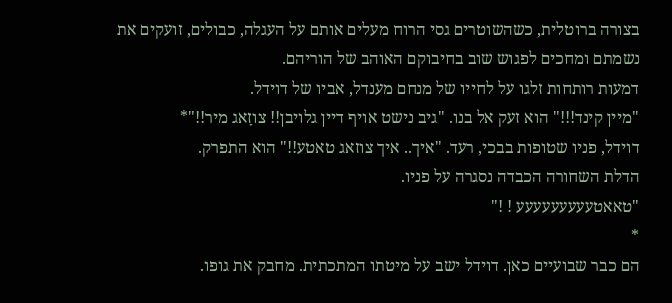בצורה ברוטלית, כשהשוטרים גסי הרוח מעלים אותם על העגלה, כבולים, זועקים את נשמתם ומחכים לפגוש שוב בחיבוקם האוהב של הוריהם.
דמעות רותחות זלגו על לחייו של מנחם מענדל, אביו של דוידל.
"מיין קינד!!!" הוא זעק אל בנו. "גיב נישט אויף דיין גלויבן!! צוזָאג מיר!!"*
דוידל, פניו שטופות בבכי, רעד. "איך.. איך צוזאג טאטע!!" הוא התפרק.
הדלת השחורה הכבדה נסגרה על פניו.
"טאאטעעעעעעעעע ! !"
*
הם כבר שבועיים כאן. דוידל ישב על מיטתו המתכתית. מחבק את גופו.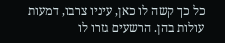כל כך קשה לו כאן, עיניו צרבו, דמעות עולות בהן. הרשעים גזרו לו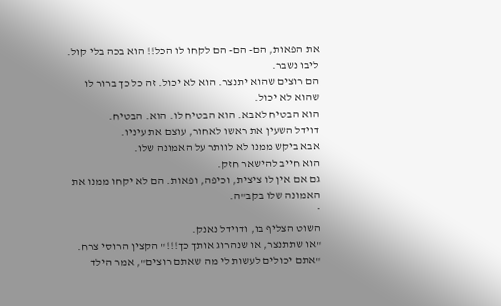את הפאות, הם- הם- הם לקחו לו הכל!! הוא בכה בלי קול. ליבו נשבר.
הם רוצים שהוא יתנצר. הוא לא יכול. זה כל כך ברור לו שהוא לא יכול.
הוא הבטיח לאבא. הוא הבטיח לו. הוא. הבטיח.
דוידל השעין את ראשו לאחור, עוצם את עיניו.
אבא ביקש ממנו לא לוותר על האמונה שלו.
הוא חייב להישאר חזק.
גם אם אין לו ציצית, וכיפה, ופאות. הם לא יקחו ממנו את האמונה שלו בקב"ה.
*
השוט הצליף בו, ודוידל נאנק.
"או שתתנצר, או שנהרוג אותך כך!!!" הקצין הרוסי צרח.
"אתם יכולים לעשות לי מה שאתם רוצים", אמר הילד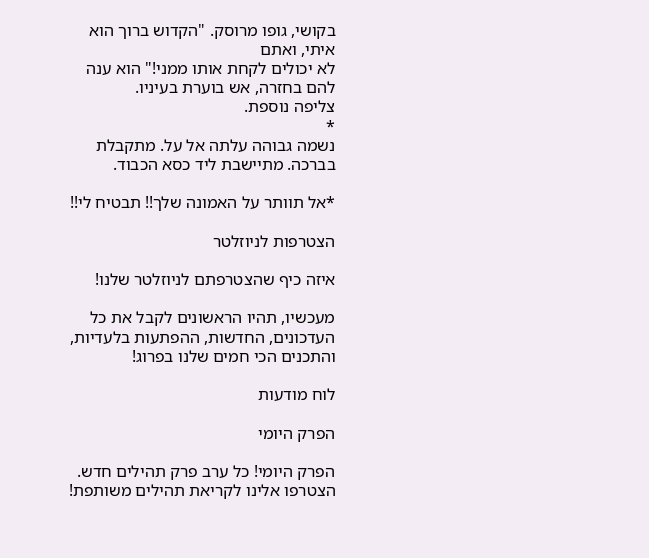בקושי, גופו מרוסק. "הקדוש ברוך הוא איתי, ואתם
לא יכולים לקחת אותו ממני!" הוא ענה להם בחזרה, אש בוערת בעיניו.
צליפה נוספת.
*
נשמה גבוהה עלתה אל על. מתקבלת בברכה. מתיישבת ליד כסא הכבוד.

*אל תוותר על האמונה שלך!! תבטיח לי!!

הצטרפות לניוזלטר

איזה כיף שהצטרפתם לניוזלטר שלנו!

מעכשיו, תהיו הראשונים לקבל את כל העדכונים, החדשות, ההפתעות בלעדיות, והתכנים הכי חמים שלנו בפרוג!

לוח מודעות

הפרק היומי

הפרק היומי! כל ערב פרק תהילים חדש. הצטרפו אלינו לקריאת תהילים משותפת!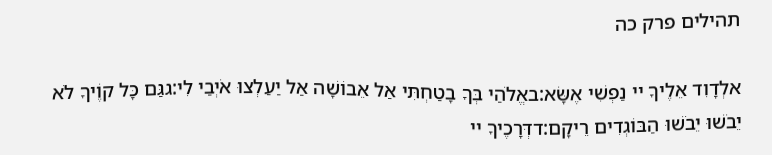תהילים פרק כה

אלְדָוִד אֵלֶיךָ יי נַפְשִׁי אֶשָּׂא:באֱלֹהַי בְּךָ בָטַחְתִּי אַל אֵבוֹשָׁה אַל יַעַלְצוּ אֹיְבַי לִי:גגַּם כָּל קוֶֹיךָ לֹא יֵבֹשׁוּ יֵבֹשׁוּ הַבּוֹגְדִים רֵיקָם:דדְּרָכֶיךָ יי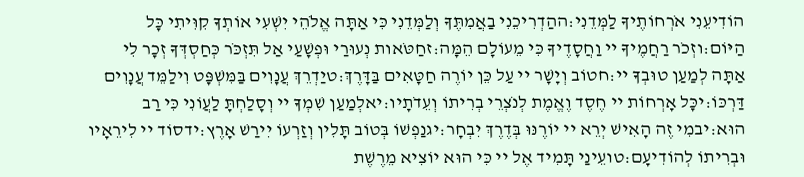הוֹדִיעֵנִי אֹרְחוֹתֶיךָ לַמְּדֵנִי:ההַדְרִיכֵנִי בַאֲמִתֶּךָ וְלַמְּדֵנִי כִּי אַתָּה אֱלֹהֵי יִשְׁעִי אוֹתְךָ קִוִּיתִי כָּל הַיּוֹם:וזְכֹר רַחֲמֶיךָ יי וַחֲסָדֶיךָ כִּי מֵעוֹלָם הֵמָּה:זחַטֹּאות נְעוּרַי וּפְשָׁעַי אַל תִּזְכֹּר כְּחַסְדְּךָ זְכָר לִי אַתָּה לְמַעַן טוּבְךָ יי:חטוֹב וְיָשָׁר יי עַל כֵּן יוֹרֶה חַטָּאִים בַּדָּרֶךְ:טיַדְרֵךְ עֲנָוִים בַּמִּשְׁפָּט וִילַמֵּד עֲנָוִים דַּרְכּוֹ:יכָּל אָרְחוֹת יי חֶסֶד וֶאֱמֶת לְנֹצְרֵי בְרִיתוֹ וְעֵדֹתָיו:יאלְמַעַן שִׁמְךָ יי וְסָלַחְתָּ לַעֲוֹנִי כִּי רַב הוּא:יבמִי זֶה הָאִישׁ יְרֵא יי יוֹרֶנּוּ בְּדֶרֶךְ יִבְחָר:יגנַפְשׁוֹ בְּטוֹב תָּלִין וְזַרְעוֹ יִירַשׁ אָרֶץ:ידסוֹד יי לִירֵאָיו וּבְרִיתוֹ לְהוֹדִיעָם:טועֵינַי תָּמִיד אֶל יי כִּי הוּא יוֹצִיא מֵרֶשֶׁת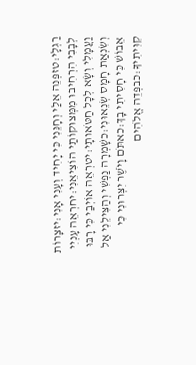רַגְלָי:טזפְּנֵה אֵלַי וְחָנֵּנִי כִּי יָחִיד וְעָנִי אָנִי:יזצָרוֹת לְבָבִי הִרְחִיבוּ מִמְּצוּקוֹתַי הוֹצִיאֵנִי:יחרְאֵה עָנְיִי וַעֲמָלִי וְשָׂא לְכָל חַטֹּאותָי:יטרְאֵה אוֹיְבַי כִּי רָבּוּ וְשִׂנְאַת חָמָס שְׂנֵאוּנִי:כשָׁמְרָה נַפְשִׁי וְהַצִּילֵנִי אַל אֵבוֹשׁ כִּי חָסִיתִי בָךְ:כאתֹּם וָיֹשֶׁר יִצְּרוּנִי כִּי קִוִּיתִיךָ:כבפְּדֵה אֱלֹהִים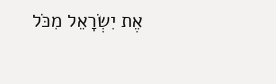אֶת יִשְׂרָאֵל מִכֹּל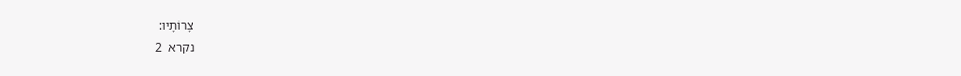צָרוֹתָיו:
נקרא  2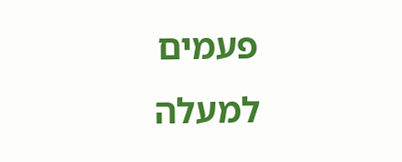פעמים
למעלה